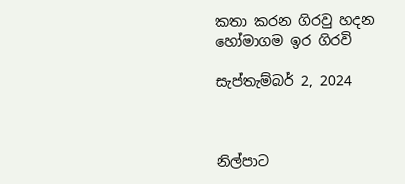කතා කරන ගිරවු හදන හෝමාගම ඉර ගිරවි

සැප්තැම්බර් 2, 2024



නිල්පාට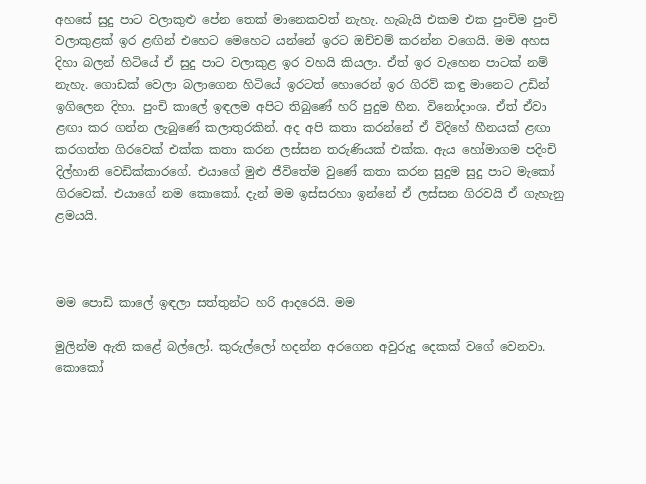අහසේ සුදු පාට වලාකුළු පේන තෙක් මානෙකවත් නැහැ. හැබැයි එකම එක පුංචිම පුංචි වලාකුළක් ඉර ළඟින් එහෙට මෙහෙට යන්නේ ඉරට ඔච්චම් කරන්න වගෙයි. මම අහස දිහා බලන් හිටියේ ඒ සුදු පාට වලාකුළ ඉර වහයි කියලා. ඒත් ඉර වැහෙන පාටක් නම් නැහැ. ගොඩක් වෙලා බලාගෙන හිටියේ ඉරටත් හොරෙන් ඉර ගිරව් කඳු මානෙට උඩින් ඉගිලෙන දිහා. පුංචි කාලේ ඉඳලම අපිට තිබුණේ හරි පුදුම හීන. විනෝදාංශ. ඒත් ඒවා ළඟා කර ගන්න ලැබුණේ කලාතුරකින්. අද අපි කතා කරන්නේ ඒ විදිහේ හීනයක් ළඟා කරගත්ත ගිරවෙක් එක්ක කතා කරන ලස්සන තරුණියක් එක්ක. ඇය හෝමාගම පදිංචි දිල්හානි වෙඩික්කාරගේ. එයාගේ මුළු ජීවිතේම වුණේ කතා කරන සුදුම සුදු පාට මැකෝ ගිරවෙක්. එයාගේ නම කොකෝ. දැන් මම ඉස්සරහා ඉන්නේ ඒ ලස්සන ගිරවයි ඒ ගැහැනු ළමයයි.



මම පොඩි කාලේ ඉඳලා සත්තුන්ට හරි ආදරෙයි. මම

මුලින්ම ඇති කළේ බල්ලෝ. කුරුල්ලෝ හදන්න අරගෙන අවුරුදු දෙකක් වගේ වෙනවා. කොකෝ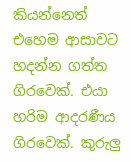කියන්නෙත් එහෙම ආසාවට හදන්න ගත්ත ගිරවෙක්. එයා හරිම ආදරණීය ගිරවෙක්. කුරුලු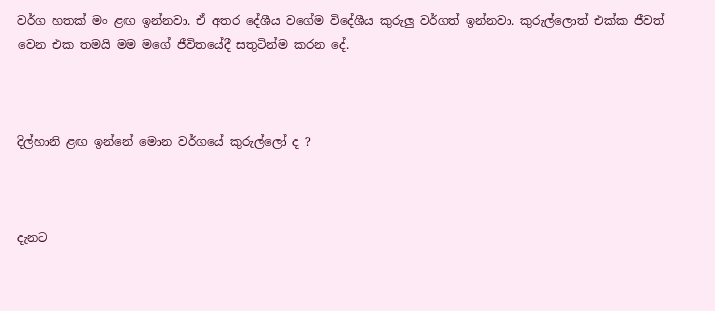වර්ග හතක් මං ළඟ ඉන්නවා. ඒ අතර දේශීය වගේම විදේශීය කුරුලු වර්ගත් ඉන්නවා. කුරුල්ලොත් එක්ක ජීවත් වෙන එක තමයි මම මගේ ජීවිතයේදී සතුටින්ම කරන දේ.



දිල්හානි ළඟ ඉන්නේ මොන වර්ගයේ කුරුල්ලෝ ද ?



දැනට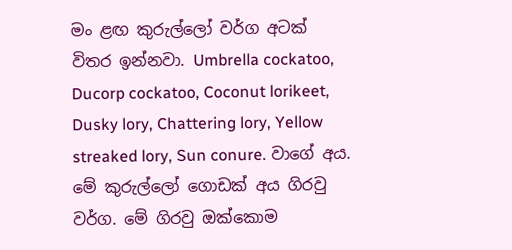මං ළඟ කුරුල්ලෝ වර්ග අටක් විතර ඉන්නවා. Umbrella cockatoo, Ducorp cockatoo, Coconut lorikeet, Dusky lory, Chattering lory, Yellow streaked lory, Sun conure. වාගේ අය. මේ කුරුල්ලෝ ගොඩක් අය ගිරවු වර්ග. මේ ගිරවු ඔක්කොම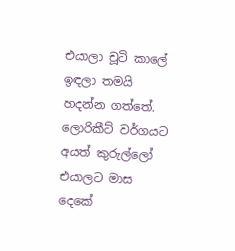එයාලා චූටි කාලේ ඉඳලා තමයි හදන්න ගත්තේ. ලොරිකීට් වර්ගයට අයත් කුරුල්ලෝ එයාලට මාස දෙකේ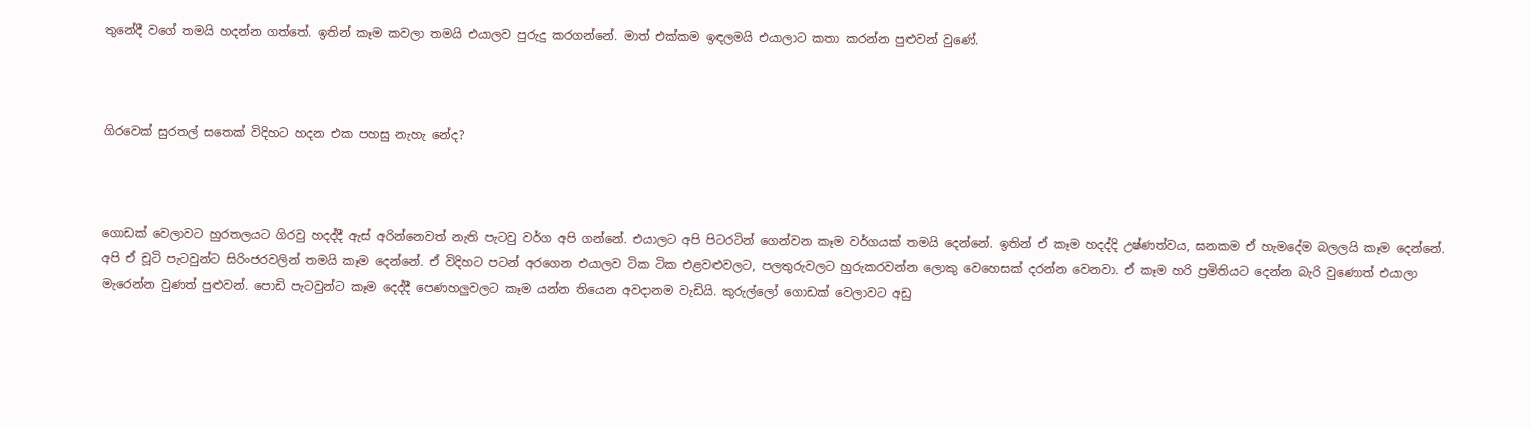තුනේදී වගේ තමයි හදන්න ගත්තේ. ඉතින් කෑම කවලා තමයි එයාලව පුරුදු කරගන්නේ. මාත් එක්කම ඉඳලමයි එයාලාට කතා කරන්න පුළුවන් වුණේ.



ගිරවෙක් සුරතල් සතෙක් විදිහට හදන එක පහසු නැහැ නේද?



ගොඩක් වෙලාවට හුරතලයට ගිරවු හදද්දී ඇස් අරින්නෙවත් නැති පැටවු වර්ග අපි ගන්නේ. එයාලට අපි පිටරටින් ගෙන්වන කෑම වර්ගයක් තමයි දෙන්නේ. ඉතින් ඒ කෑම හදද්දි උෂ්ණත්වය, ඝනකම ඒ හැමදේම බලලයි කෑම දෙන්නේ. අපි ඒ චූටි පැටවුන්ට සිරිංජරවලින් තමයි කෑම දෙන්නේ. ඒ විදිහට පටන් අරගෙන එයාලව ටික ටික එළවළුවලට, පලතුරුවලට හුරුකරවන්න ලොකු වෙහෙසක් දරන්න වෙනවා. ඒ කෑම හරි ප්‍රමිතියට දෙන්න බැරි වුණොත් එයාලා මැරෙන්න වුණත් පුළුවන්. පොඩි පැටවුන්ට කෑම දෙද්දී පෙණහලුවලට කෑම යන්න තියෙන අවදානම වැඩියි. කුරුල්ලෝ ගොඩක් වෙලාවට අඩු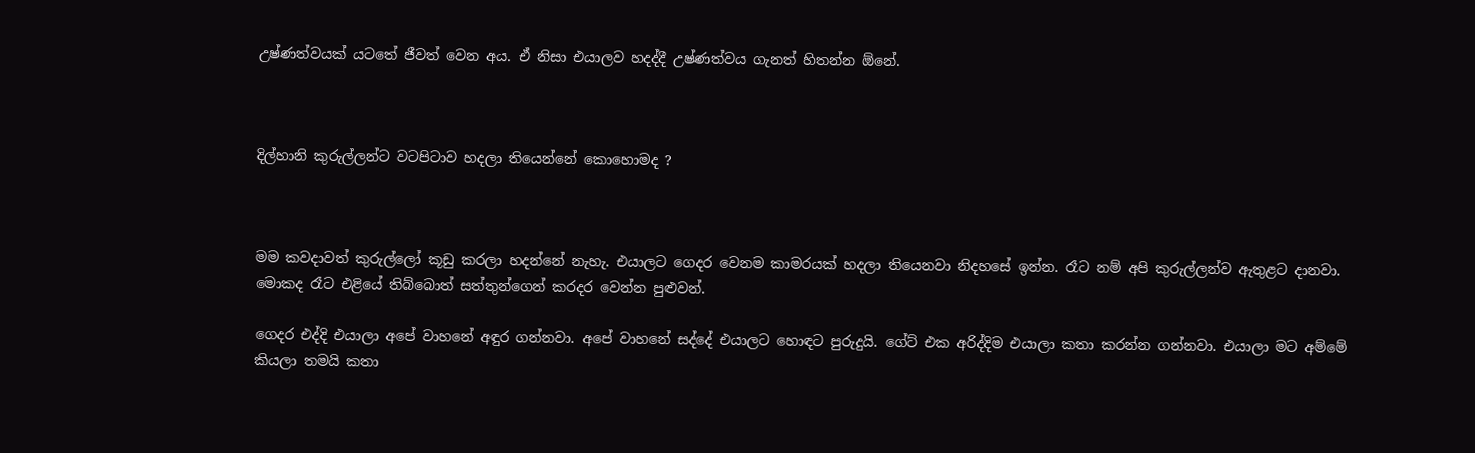උෂ්ණත්වයක් යටතේ ජීවත් වෙන අය. ඒ නිසා එයාලව හදද්දී උෂ්ණත්වය ගැනත් හිතන්න ඕනේ.



දිල්හානි කුරුල්ලන්ට වටපිටාව හදලා තියෙන්නේ කොහොමද ?



මම කවදාවත් කුරුල්ලෝ කූඩු කරලා හදන්නේ නැහැ. එයාලට ගෙදර වෙනම කාමරයක් හදලා තියෙනවා නිදහසේ ඉන්න. රෑට නම් අපි කුරුල්ලන්ව ඇතුළට දානවා. මොකද රෑට එළියේ තිබ්බොත් සත්තුන්ගෙන් කරදර වෙන්න පුළුවන්.

ගෙදර එද්දි එයාලා අපේ වාහනේ අඳුර ගන්නවා. අපේ වාහනේ සද්දේ එයාලට හොඳට පුරුදුයි. ගේට් එක අරිද්දිම එයාලා කතා කරන්න ගන්නවා. එයාලා මට අම්මේ කියලා තමයි කතා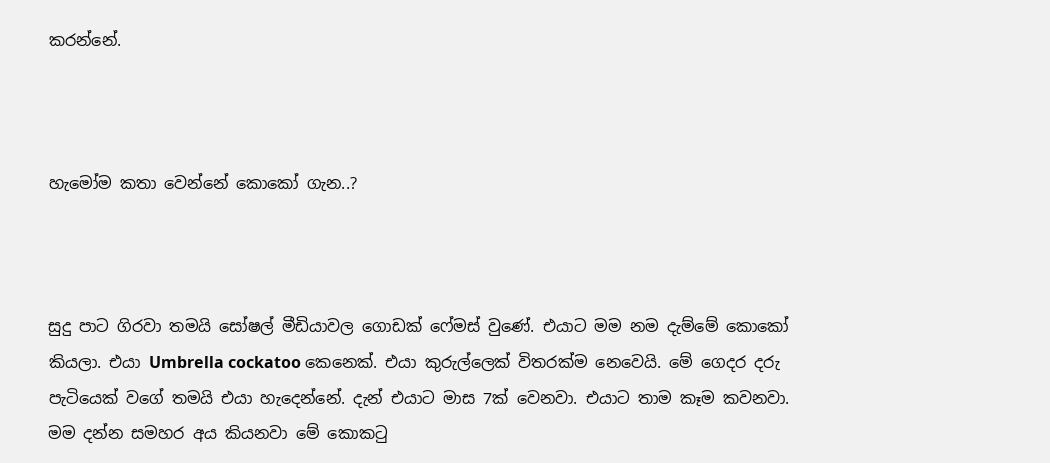කරන්නේ.



හැමෝම කතා වෙන්නේ කොකෝ ගැන..?



සුදු පාට ගිරවා තමයි සෝෂල් මීඩියාවල ගොඩක් ෆේමස් වුණේ. එයාට මම නම දැම්මේ කොකෝ කියලා. එයා Umbrella cockatoo කෙනෙක්. එයා කුරුල්ලෙක් විතරක්ම නෙවෙයි. මේ ගෙදර දරු පැටියෙක් වගේ තමයි එයා හැදෙන්නේ. දැන් එයාට මාස 7ක් වෙනවා. එයාට තාම කෑම කවනවා. මම දන්න සමහර අය කියනවා මේ කොකටු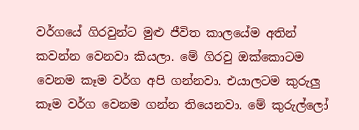වර්ගයේ ගිරවුන්ට මුළු ජීවිත කාලයේම අතින් කවන්න වෙනවා කියලා. මේ ගිරවු ඔක්කොටම වෙනම කෑම වර්ග අපි ගන්නවා. එයාලටම කුරුලු කෑම වර්ග වෙනම ගන්න තියෙනවා. මේ කුරුල්ලෝ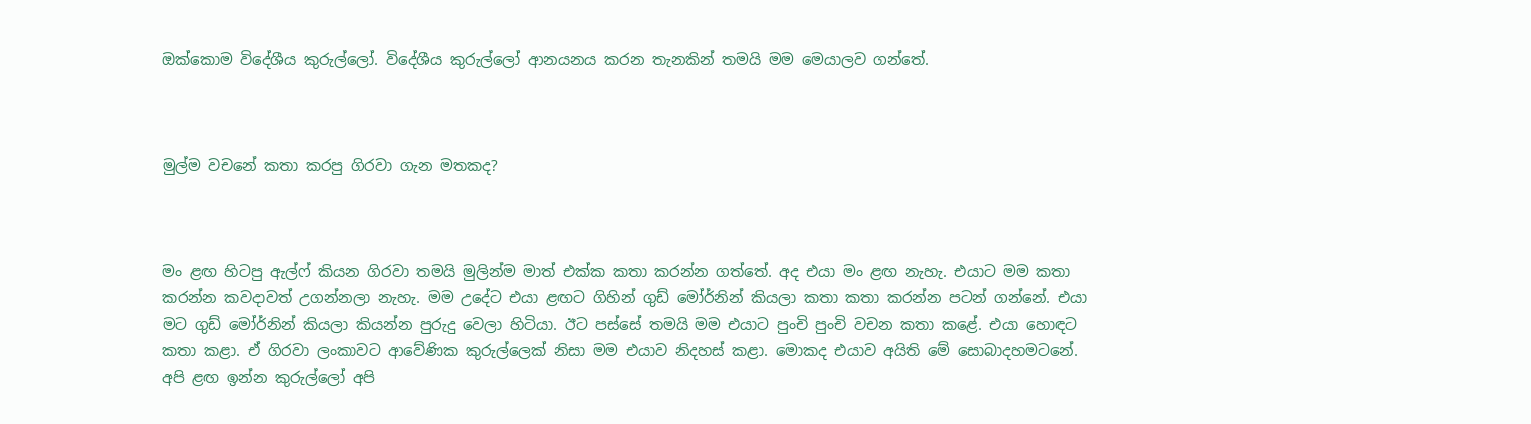ඔක්කොම විදේශීය කුරුල්ලෝ. විදේශීය කුරුල්ලෝ ආනයනය කරන තැනකින් තමයි මම මෙයාලව ගන්තේ.



මුල්ම වචනේ කතා කරපු ගිරවා ගැන මතකද?



මං ළඟ හිටපු ඇල්ෆ් කියන ගිරවා තමයි මුලින්ම මාත් එක්ක කතා කරන්න ගත්තේ. අද එයා මං ළඟ නැහැ. එයාට මම කතා කරන්න කවදාවත් උගන්නලා නැහැ. මම උදේට එයා ළඟට ගිහින් ගුඩ් මෝර්නින් කියලා කතා කතා කරන්න පටන් ගන්නේ. එයා මට ගුඩ් මෝර්නින් කියලා කියන්න පුරුදු වෙලා හිටියා. ඊට පස්සේ තමයි මම එයාට පුංචි පුංචි වචන කතා කළේ. එයා හොඳට කතා කළා. ඒ ගිරවා ලංකාවට ආවේණික කුරුල්ලෙක් නිසා මම එයාව නිදහස් කළා. මොකද එයාව අයිති මේ සොබාදහමටනේ. අපි ළඟ ඉන්න කුරුල්ලෝ අපි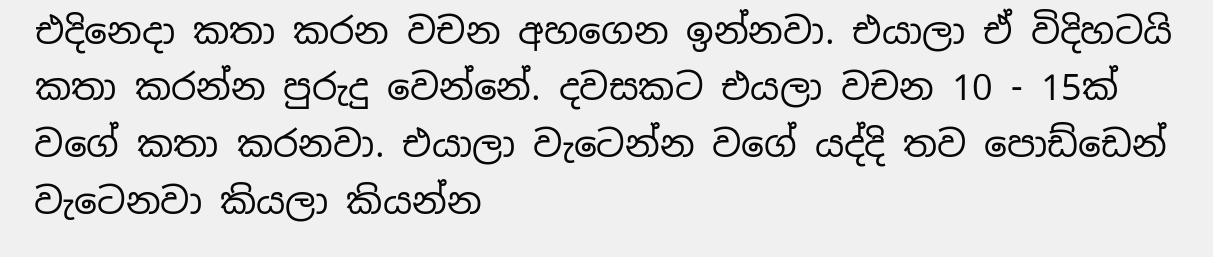එදිනෙදා කතා කරන වචන අහගෙන ඉන්නවා. එයාලා ඒ විදිහටයි කතා කරන්න පුරුදු වෙන්නේ. දවසකට එයලා වචන 10 - 15ක් වගේ කතා කරනවා. එයාලා වැටෙන්න වගේ යද්දි තව පොඩ්ඩෙන් වැටෙනවා කියලා කියන්න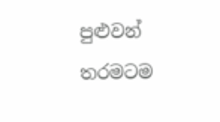පුළුවන් තරමටම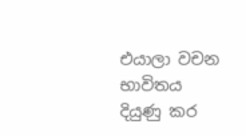එයාලා වචන භාවිතය දියුණු කර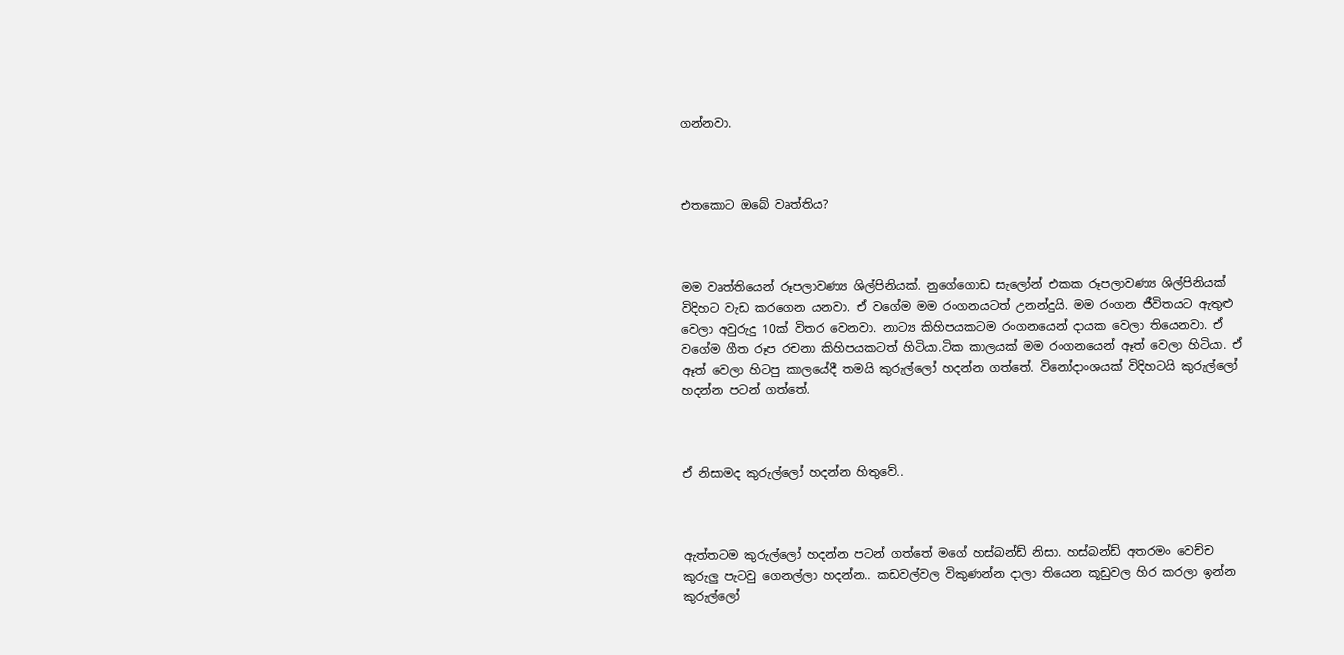ගන්නවා.



එතකොට ඔබේ වෘත්තිය?



මම වෘත්තියෙන් රූපලාවණ්‍ය ශිල්පිනියක්. නුගේගොඩ සැලෝන් එකක රූපලාවණ්‍ය ශිල්පිනියක් විදිහට වැඩ කරගෙන යනවා. ඒ වගේම මම රංගනයටත් උනන්දුයි. මම රංගන ජීවිතයට ඇතුළු වෙලා අවුරුදු 10ක් විතර වෙනවා. නාට්‍ය කිහිපයකටම රංගනයෙන් දායක වෙලා තියෙනවා. ඒ වගේම ගීත රූප රචනා කිහිපයකටත් හිටියා.ටික කාලයක් මම රංගනයෙන් ඈත් වෙලා හිටියා. ඒ ඈත් වෙලා හිටපු කාලයේදී තමයි කුරුල්ලෝ හදන්න ගත්තේ. විනෝදාංශයක් විදිහටයි කුරුල්ලෝ හදන්න පටන් ගත්තේ.



ඒ නිසාමද කුරුල්ලෝ හදන්න හිතුවේ..



ඇත්තටම කුරුල්ලෝ හදන්න පටන් ගත්තේ මගේ හස්බන්ඩ් නිසා. හස්බන්ඩ් අතරමං වෙච්ච කුරුලු පැටවු ගෙනල්ලා හදන්න.. කඩවල්වල විකුණන්න දාලා තියෙන කූඩුවල හිර කරලා ඉන්න කුරුල්ලෝ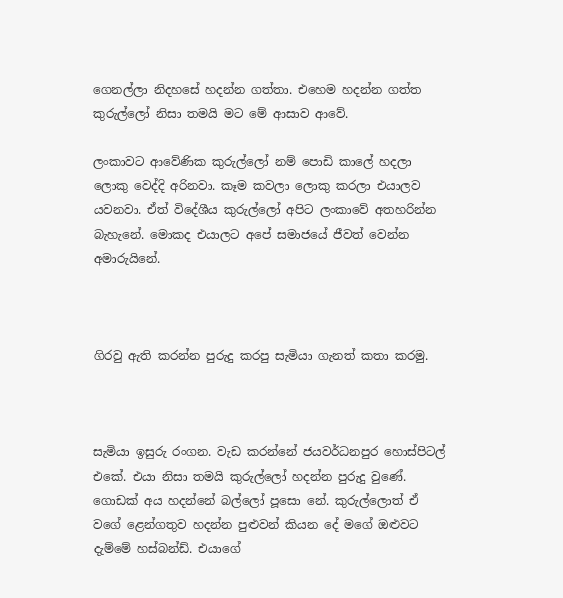ගෙනල්ලා නිදහසේ හදන්න ගත්තා. එහෙම හදන්න ගත්ත කුරුල්ලෝ නිසා තමයි මට මේ ආසාව ආවේ.

ලංකාවට ආවේණික කුරුල්ලෝ නම් පොඩි කාලේ හදලා ලොකු වෙද්දි අරිනවා. කෑම කවලා ලොකු කරලා එයාලව යවනවා. ඒත් විදේශීය කුරුල්ලෝ අපිට ලංකාවේ අතහරින්න බැහැනේ. මොකද එයාලට අපේ සමාජයේ ජීවත් වෙන්න අමාරුයිනේ.



ගිරවු ඇති කරන්න පුරුදු කරපු සැමියා ගැනත් කතා කරමු.



සැමියා ඉසුරු රංගන. වැඩ කරන්නේ ජයවර්ධනපුර හොස්පිටල් එකේ. එයා නිසා තමයි කුරුල්ලෝ හදන්න පුරුදු වුණේ. ගොඩක් අය හදන්නේ බල්ලෝ පූසො නේ. කුරුල්ලොත් ඒ වගේ ළෙන්ගතුව හදන්න පුළුවන් කියන දේ මගේ ඔළුවට දැම්මේ හස්බන්ඩ්. එයාගේ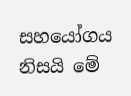සහයෝගය නිසයි මේ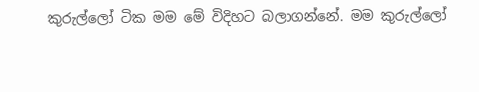කුරුල්ලෝ ටික මම මේ විදිහට බලාගන්නේ. මම කුරුල්ලෝ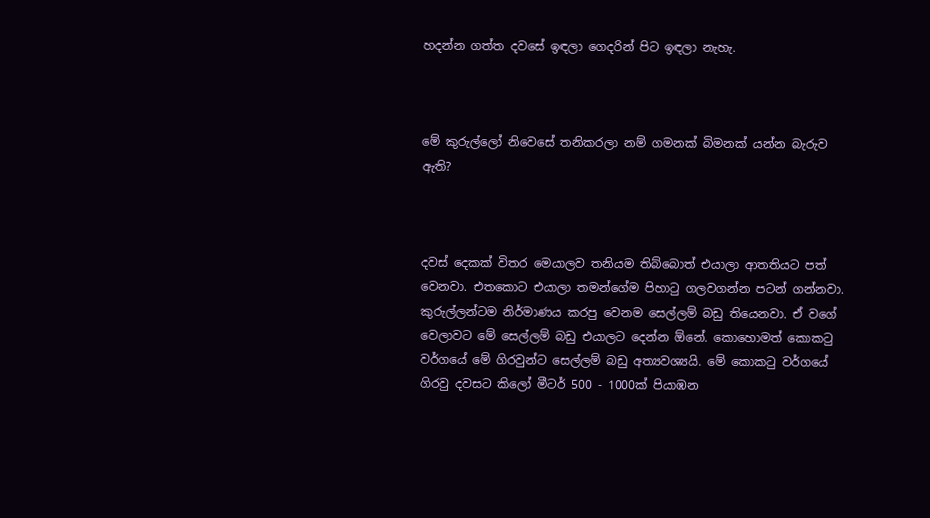හදන්න ගත්ත දවසේ ඉඳලා ගෙදරින් පිට ඉඳලා නැහැ.



මේ කුරුල්ලෝ නිවෙසේ තනිකරලා නම් ගමනක් බිමනක් යන්න බැරුව ඇති?



දවස් දෙකක් විතර මෙයාලව තනියම තිබ්බොත් එයාලා ආතතියට පත් වෙනවා. එතකොට එයාලා තමන්ගේම පිහාටු ගලවගන්න පටන් ගන්නවා. කුරුල්ලන්ටම නිර්මාණය කරපු වෙනම සෙල්ලම් බඩු තියෙනවා. ඒ වගේ වෙලාවට මේ සෙල්ලම් බඩු එයාලට දෙන්න ඕනේ. කොහොමත් කොකටු වර්ගයේ මේ ගිරවුන්ට සෙල්ලම් බඩු අත්‍යවශ්‍යයි. මේ කොකටු වර්ගයේ ගිරවු දවසට කිලෝ මීටර් 500 - 1000ක් පියාඹන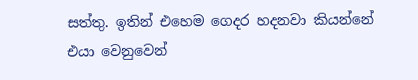සත්තු. ඉතින් එහෙම ගෙදර හදනවා කියන්නේ එයා වෙනුවෙන්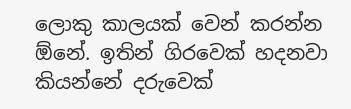ලොකු කාලයක් වෙන් කරන්න ඕනේ. ඉතින් ගිරවෙක් හදනවා කියන්නේ දරුවෙක්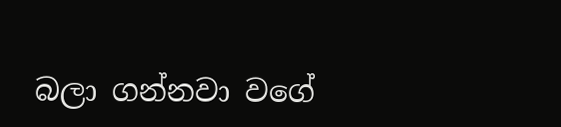බලා ගන්නවා වගේ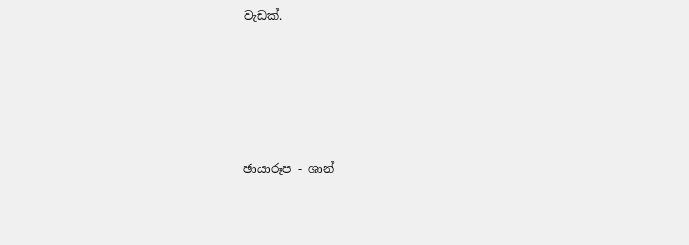වැඩක්.





ඡායාරූප - ශාන්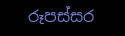රූපස්සර